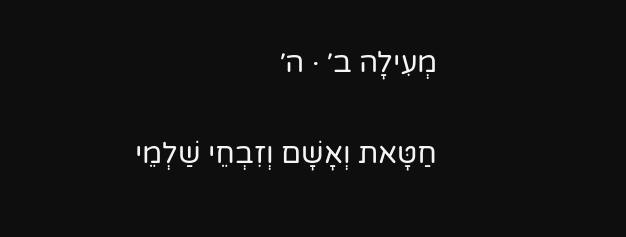מְעִילָה ב׳ · ה׳

חַטָּאת וְאָשָׁם וְזִבְחֵי שַׁלְמֵי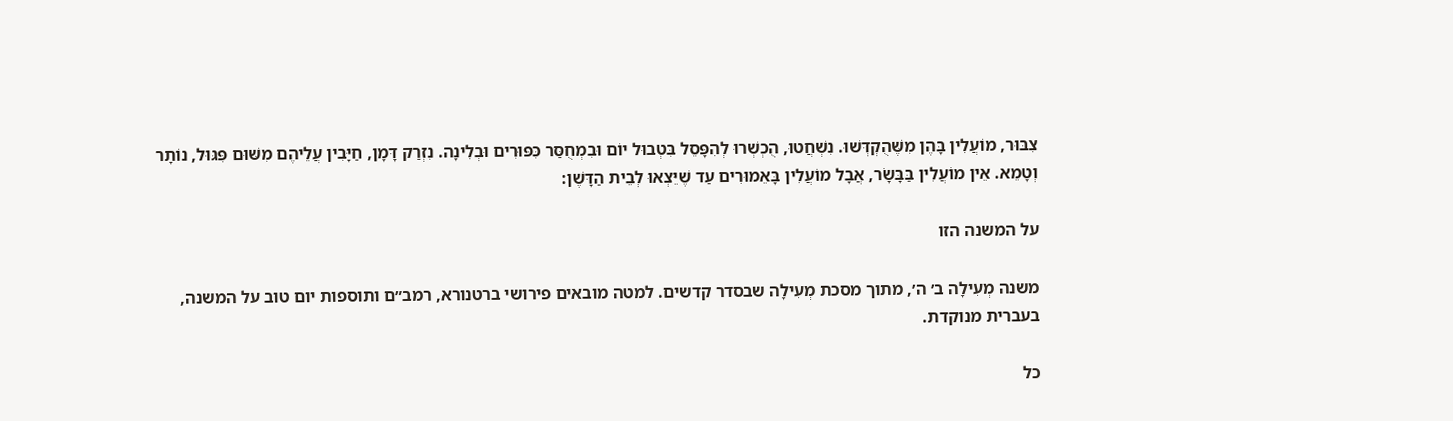צִבּוּר, מוֹעֲלִין בָּהֶן מִשֶּׁהֻקְדְּשׁוּ. נִשְׁחֲטוּ, הֻכְשְׁרוּ לְהִפָּסֵל בִּטְבוּל יוֹם וּבִמְחֻסַּר כִּפּוּרִים וּבְלִינָה. נִזְרַק דָּמָן, חַיָּבִין עֲלֵיהֶם מִשּׁוּם פִּגּוּל, נוֹתָר וְטָמֵא. אֵין מוֹעֲלִין בַּבָּשָׂר, אֲבָל מוֹעֲלִין בָּאֵמוּרִים עַד שֶׁיֵּצְאוּ לְבֵית הַדָּשֶׁן:

על המשנה הזו

משנה מְעִילָה ב׳ ה׳, מתוך מסכת מְעִילָה שבסדר קדשים. למטה מובאים פירושי ברטנורא, רמב״ם ותוספות יום טוב על המשנה, בעברית מנוקדת.

כל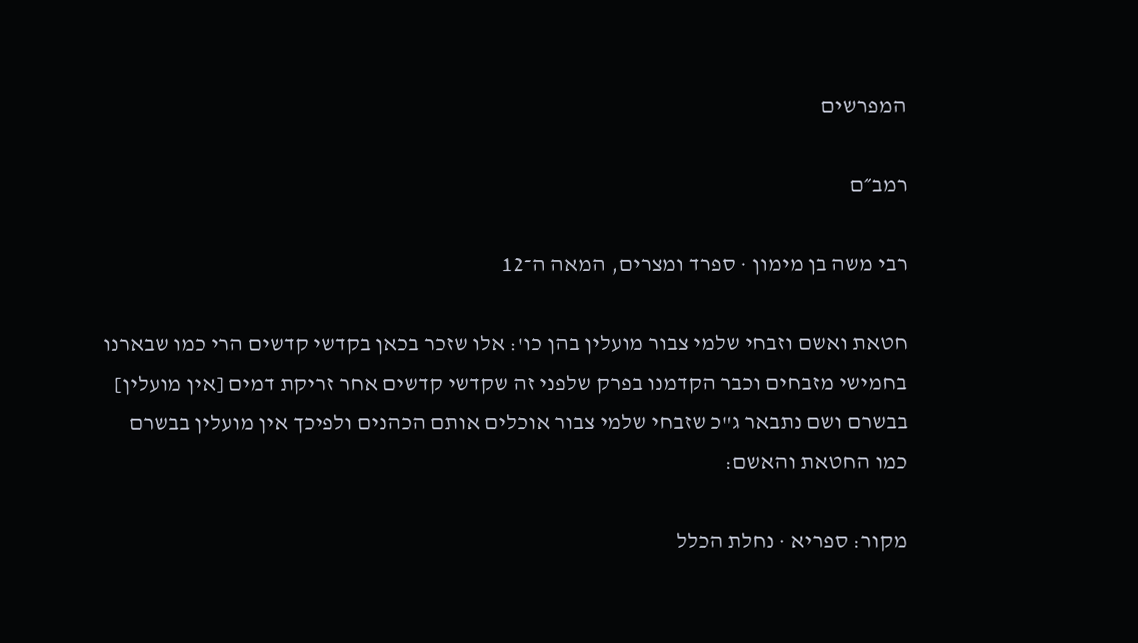המפרשים

רמב״ם

רבי משה בן מימון · ספרד ומצרים, המאה ה־12

חטאת ואשם וזבחי שלמי צבור מועלין בהן כו': אלו שזכר בכאן בקדשי קדשים הרי כמו שבארנו בחמישי מזבחים וכבר הקדמנו בפרק שלפני זה שקדשי קדשים אחר זריקת דמים [אין מועלין] בבשרם ושם נתבאר ג"כ שזבחי שלמי צבור אוכלים אותם הכהנים ולפיכך אין מועלין בבשרם כמו החטאת והאשם:

מקור: ספריא · נחלת הכלל